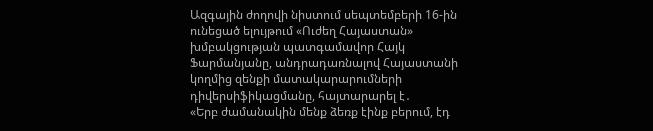Ազգային ժողովի նիստում սեպտեմբերի 16-ին ունեցած ելույթում «Ուժեղ Հայաստան» խմբակցության պատգամավոր Հայկ Ֆարմանյանը, անդրադառնալով Հայաստանի կողմից զենքի մատակարարումների դիվերսիֆիկացմանը, հայտարարել է․
«Երբ ժամանակին մենք ձեռք էինք բերում, էդ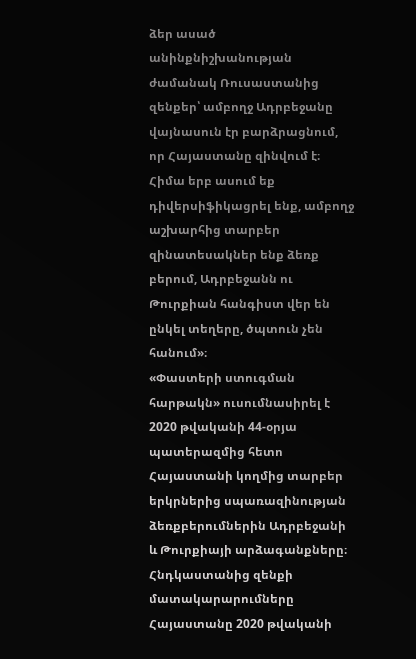ձեր ասած անինքնիշխանության ժամանակ Ռուսաստանից զենքեր՝ ամբողջ Ադրբեջանը վայնասուն էր բարձրացնում, որ Հայաստանը զինվում է։ Հիմա երբ ասում եք դիվերսիֆիկացրել ենք, ամբողջ աշխարհից տարբեր զինատեսակներ ենք ձեռք բերում, Ադրբեջանն ու Թուրքիան հանգիստ վեր են ընկել տեղերը, ծպտուն չեն հանում»։
«Փաստերի ստուգման հարթակն» ուսումնասիրել է 2020 թվականի 44-օրյա պատերազմից հետո Հայաստանի կողմից տարբեր երկրներից սպառազինության ձեռքբերումներին Ադրբեջանի և Թուրքիայի արձագանքները։
Հնդկաստանից զենքի մատակարարումները
Հայաստանը 2020 թվականի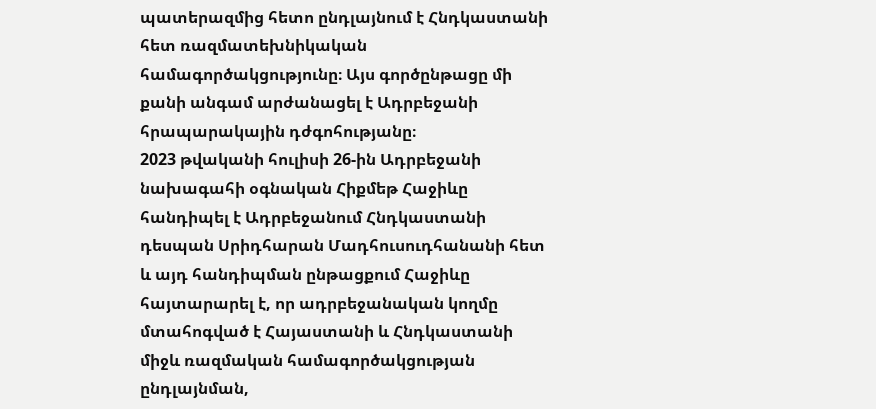պատերազմից հետո ընդլայնում է Հնդկաստանի հետ ռազմատեխնիկական համագործակցությունը։ Այս գործընթացը մի քանի անգամ արժանացել է Ադրբեջանի հրապարակային դժգոհությանը։
2023 թվականի հուլիսի 26-ին Ադրբեջանի նախագահի օգնական Հիքմեթ Հաջիևը հանդիպել է Ադրբեջանում Հնդկաստանի դեսպան Սրիդհարան Մադհուսուդհանանի հետ և այդ հանդիպման ընթացքում Հաջիևը հայտարարել է, որ ադրբեջանական կողմը մտահոգված է Հայաստանի և Հնդկաստանի միջև ռազմական համագործակցության ընդլայնման,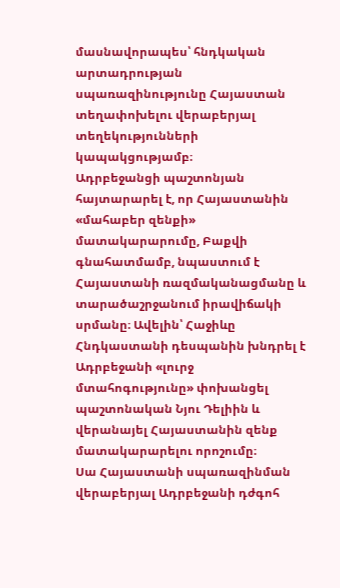մասնավորապես՝ հնդկական արտադրության սպառազինությունը Հայաստան տեղափոխելու վերաբերյալ տեղեկությունների կապակցությամբ։
Ադրբեջանցի պաշտոնյան հայտարարել է, որ Հայաստանին «մահաբեր զենքի» մատակարարումը, Բաքվի գնահատմամբ, նպաստում է Հայաստանի ռազմականացմանը և տարածաշրջանում իրավիճակի սրմանը։ Ավելին՝ Հաջիևը Հնդկաստանի դեսպանին խնդրել է Ադրբեջանի «լուրջ մտահոգությունը» փոխանցել պաշտոնական Նյու Դելիին և վերանայել Հայաստանին զենք մատակարարելու որոշումը։
Սա Հայաստանի սպառազինման վերաբերյալ Ադրբեջանի դժգոհ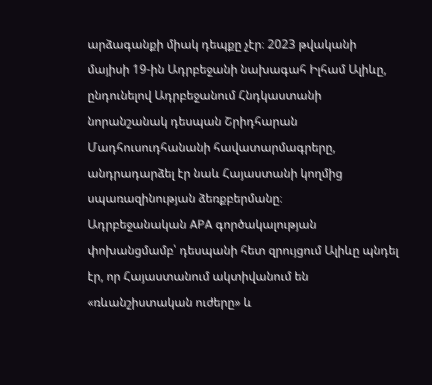արձագանքի միակ դեպքը չէր։ 2023 թվականի մայիսի 19-ին Ադրբեջանի նախագահ Իլհամ Ալիևը, ընդունելով Ադրբեջանում Հնդկաստանի նորանշանակ դեսպան Շրիդհարան Մադհուսուդհանանի հավատարմագրերը, անդրադարձել էր նաև Հայաստանի կողմից սպառազինության ձեռքբերմանը։
Ադրբեջանական APA գործակալության փոխանցմամբ՝ դեսպանի հետ զրույցում Ալիևը պնդել էր, որ Հայաստանում ակտիվանում են «ռևանշիստական ուժերը» և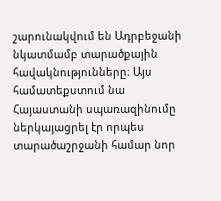շարունակվում են Ադրբեջանի նկատմամբ տարածքային հավակնությունները։ Այս համատեքստում նա Հայաստանի սպառազինումը ներկայացրել էր որպես տարածաշրջանի համար նոր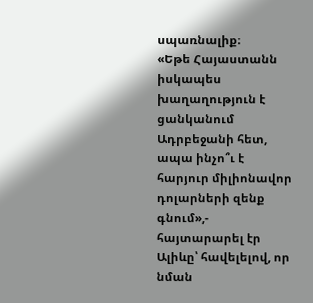սպառնալիք։
«Եթե Հայաստանն իսկապես խաղաղություն է ցանկանում Ադրբեջանի հետ, ապա ինչո՞ւ է հարյուր միլիոնավոր դոլարների զենք գնում»,- հայտարարել էր Ալիևը՝ հավելելով, որ նման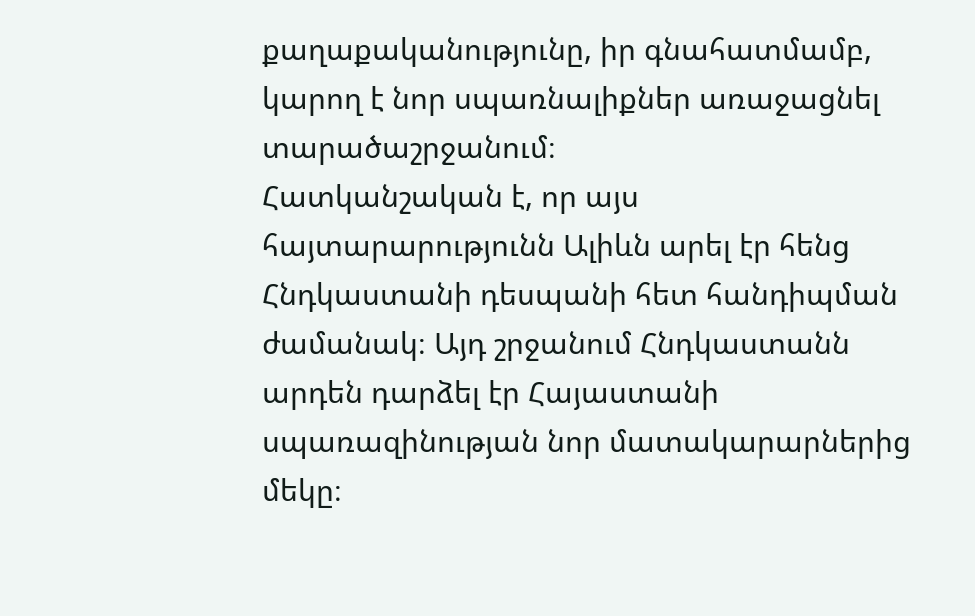քաղաքականությունը, իր գնահատմամբ, կարող է նոր սպառնալիքներ առաջացնել տարածաշրջանում։
Հատկանշական է, որ այս հայտարարությունն Ալիևն արել էր հենց Հնդկաստանի դեսպանի հետ հանդիպման ժամանակ։ Այդ շրջանում Հնդկաստանն արդեն դարձել էր Հայաստանի սպառազինության նոր մատակարարներից մեկը։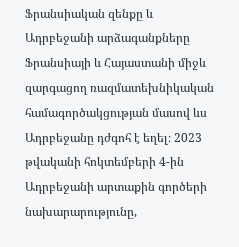Ֆրանսիական զենքը և Ադրբեջանի արձագանքները
Ֆրանսիայի և Հայաստանի միջև զարգացող ռազմատեխնիկական համագործակցության մասով ևս Ադրբեջանը դժգոհ է եղել։ 2023 թվականի հոկտեմբերի 4-ին Ադրբեջանի արտաքին գործերի նախարարությունը,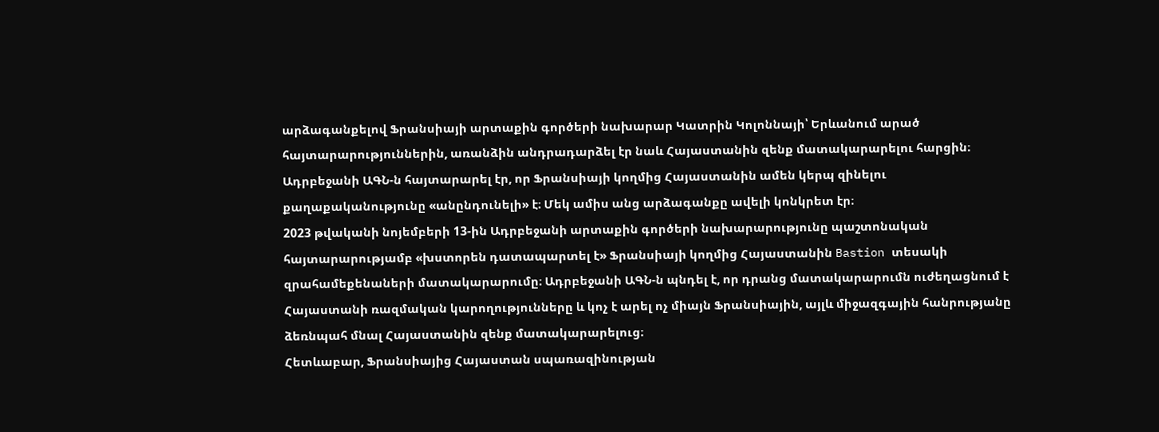արձագանքելով Ֆրանսիայի արտաքին գործերի նախարար Կատրին Կոլոննայի՝ Երևանում արած հայտարարություններին, առանձին անդրադարձել էր նաև Հայաստանին զենք մատակարարելու հարցին։
Ադրբեջանի ԱԳՆ-ն հայտարարել էր, որ Ֆրանսիայի կողմից Հայաստանին ամեն կերպ զինելու քաղաքականությունը «անընդունելի» է։ Մեկ ամիս անց արձագանքը ավելի կոնկրետ էր։
2023 թվականի նոյեմբերի 13-ին Ադրբեջանի արտաքին գործերի նախարարությունը պաշտոնական հայտարարությամբ «խստորեն դատապարտել է» Ֆրանսիայի կողմից Հայաստանին Bastion տեսակի զրահամեքենաների մատակարարումը։ Ադրբեջանի ԱԳՆ-ն պնդել է, որ դրանց մատակարարումն ուժեղացնում է Հայաստանի ռազմական կարողությունները և կոչ է արել ոչ միայն Ֆրանսիային, այլև միջազգային հանրությանը ձեռնպահ մնալ Հայաստանին զենք մատակարարելուց։
Հետևաբար, Ֆրանսիայից Հայաստան սպառազինության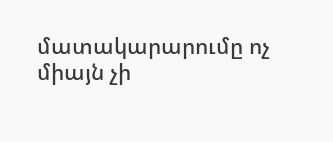մատակարարումը ոչ միայն չի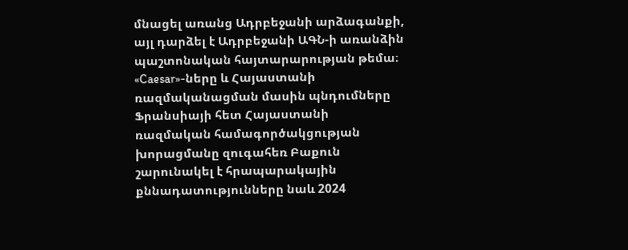մնացել առանց Ադրբեջանի արձագանքի, այլ դարձել է Ադրբեջանի ԱԳՆ-ի առանձին պաշտոնական հայտարարության թեմա։
«Caesar»-ները և Հայաստանի ռազմականացման մասին պնդումները
Ֆրանսիայի հետ Հայաստանի ռազմական համագործակցության խորացմանը զուգահեռ Բաքուն շարունակել է հրապարակային քննադատությունները նաև 2024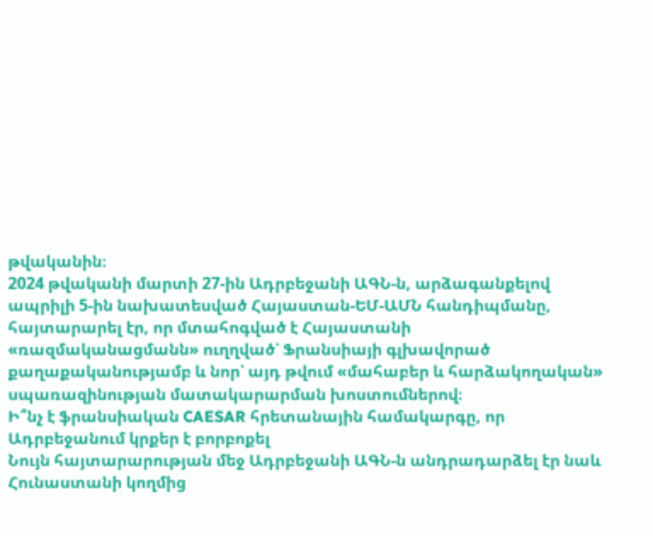թվականին։
2024 թվականի մարտի 27-ին Ադրբեջանի ԱԳՆ-ն, արձագանքելով ապրիլի 5-ին նախատեսված Հայաստան-ԵՄ-ԱՄՆ հանդիպմանը, հայտարարել էր, որ մտահոգված է Հայաստանի «ռազմականացմանն» ուղղված՝ Ֆրանսիայի գլխավորած քաղաքականությամբ և նոր՝ այդ թվում «մահաբեր և հարձակողական» սպառազինության մատակարարման խոստումներով։
Ի՞նչ է ֆրանսիական CAESAR հրետանային համակարգը, որ Ադրբեջանում կրքեր է բորբոքել
Նույն հայտարարության մեջ Ադրբեջանի ԱԳՆ-ն անդրադարձել էր նաև Հունաստանի կողմից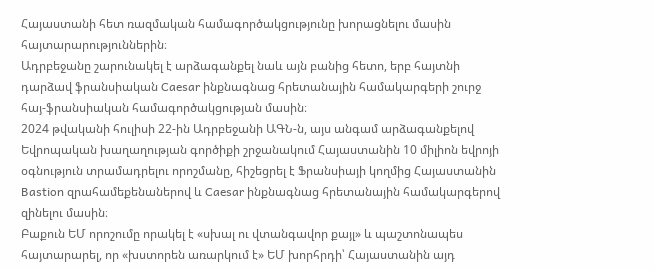Հայաստանի հետ ռազմական համագործակցությունը խորացնելու մասին հայտարարություններին։
Ադրբեջանը շարունակել է արձագանքել նաև այն բանից հետո, երբ հայտնի դարձավ ֆրանսիական Caesar ինքնագնաց հրետանային համակարգերի շուրջ հայ-ֆրանսիական համագործակցության մասին։
2024 թվականի հուլիսի 22-ին Ադրբեջանի ԱԳՆ-ն, այս անգամ արձագանքելով Եվրոպական խաղաղության գործիքի շրջանակում Հայաստանին 10 միլիոն եվրոյի օգնություն տրամադրելու որոշմանը, հիշեցրել է Ֆրանսիայի կողմից Հայաստանին Bastion զրահամեքենաներով և Caesar ինքնագնաց հրետանային համակարգերով զինելու մասին։
Բաքուն ԵՄ որոշումը որակել է «սխալ ու վտանգավոր քայլ» և պաշտոնապես հայտարարել, որ «խստորեն առարկում է» ԵՄ խորհրդի՝ Հայաստանին այդ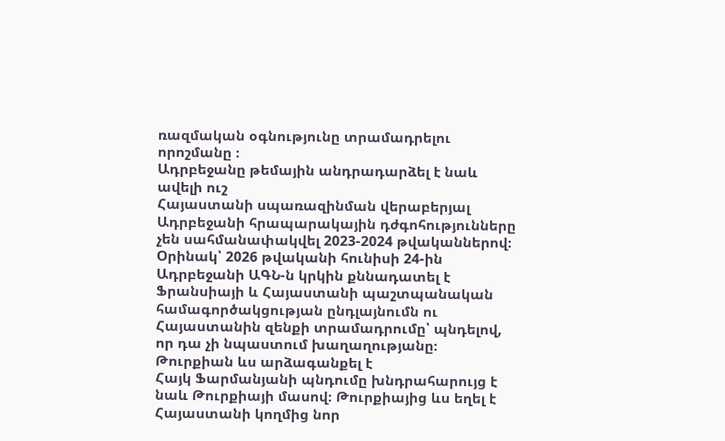ռազմական օգնությունը տրամադրելու որոշմանը ։
Ադրբեջանը թեմային անդրադարձել է նաև ավելի ուշ
Հայաստանի սպառազինման վերաբերյալ Ադրբեջանի հրապարակային դժգոհությունները չեն սահմանափակվել 2023-2024 թվականներով։ Օրինակ՝ 2026 թվականի հունիսի 24-ին Ադրբեջանի ԱԳՆ-ն կրկին քննադատել է Ֆրանսիայի և Հայաստանի պաշտպանական համագործակցության ընդլայնումն ու Հայաստանին զենքի տրամադրումը՝ պնդելով, որ դա չի նպաստում խաղաղությանը։
Թուրքիան ևս արձագանքել է
Հայկ Ֆարմանյանի պնդումը խնդրահարույց է նաև Թուրքիայի մասով։ Թուրքիայից ևս եղել է Հայաստանի կողմից նոր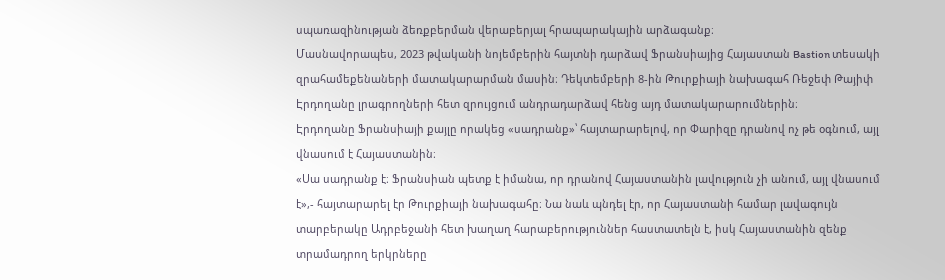սպառազինության ձեռքբերման վերաբերյալ հրապարակային արձագանք։
Մասնավորապես, 2023 թվականի նոյեմբերին հայտնի դարձավ Ֆրանսիայից Հայաստան Bastion տեսակի զրահամեքենաների մատակարարման մասին։ Դեկտեմբերի 8-ին Թուրքիայի նախագահ Ռեջեփ Թայիփ Էրդողանը լրագրողների հետ զրույցում անդրադարձավ հենց այդ մատակարարումներին։
Էրդողանը Ֆրանսիայի քայլը որակեց «սադրանք»՝ հայտարարելով, որ Փարիզը դրանով ոչ թե օգնում, այլ վնասում է Հայաստանին։
«Սա սադրանք է։ Ֆրանսիան պետք է իմանա, որ դրանով Հայաստանին լավություն չի անում, այլ վնասում է»,- հայտարարել էր Թուրքիայի նախագահը։ Նա նաև պնդել էր, որ Հայաստանի համար լավագույն տարբերակը Ադրբեջանի հետ խաղաղ հարաբերություններ հաստատելն է, իսկ Հայաստանին զենք տրամադրող երկրները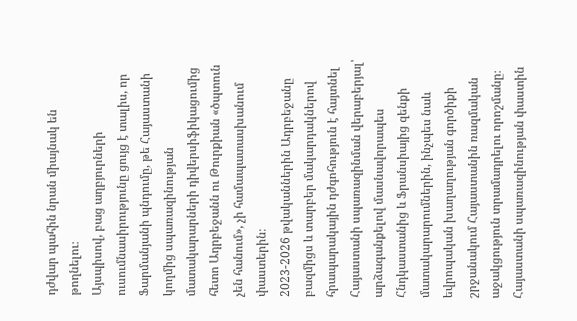դժվար պահին նրան միայնակ են թողնելու։
Այսպիսով, բաց աղբյուրների ուսումնասիրությունը ցույց է տալիս, որ Ֆարմանյանի պնդումը, թե Հայաստանի կողմից սպառազինության մատակարարների դիվերսիֆիկացումից հետո Ադրբեջանն ու Թուրքիան «ծպտուն չեն հանում», չի համապատասխանում փաստերին։
2023-2026 թվականներին Ադրբեջանը բազմիցս և տարբեր մակարդակներով հրապարակային դժգոհություն է հայտնել Հայաստանի սպառազինման վերաբերյալ՝ արձագանքելով մասնավորապես Հնդկաստանից և Ֆրանսիայից զենքի մատակարարումներին, ինչպես նաև եվրոպական խաղաղության գործիքի շրջանակում Հայաստանին ռազմական աջակցություն տրամադրելու որոշմանը։
Հայաստանի սպառազինության փաստին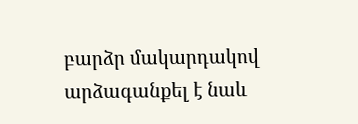բարձր մակարդակով արձագանքել է նաև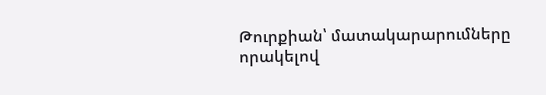Թուրքիան՝ մատակարարումները որակելով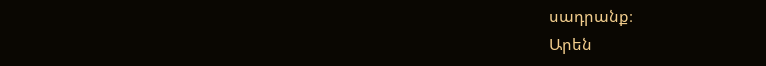սադրանք։
Արեն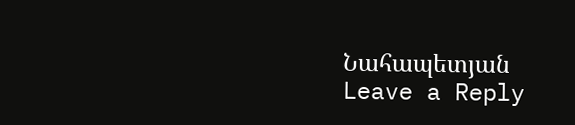Նահապետյան
Leave a Reply